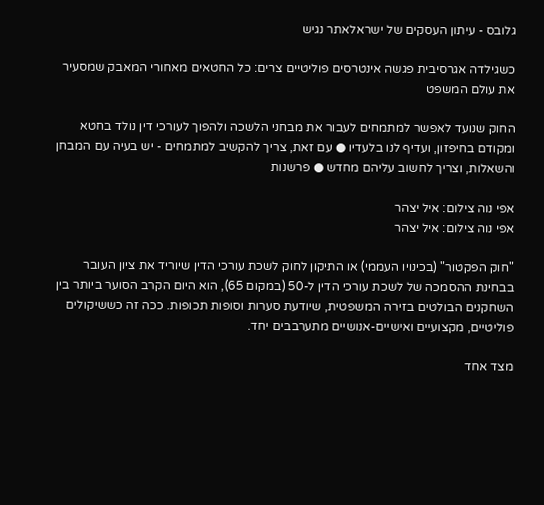גלובס - עיתון העסקים של ישראלאתר נגיש

כשגילדה אגרסיבית פגשה אינטרסים פוליטיים צרים: כל החטאים מאחורי המאבק שמסעיר את עולם המשפט

החוק שנועד לאפשר למתמחים לעבור את מבחני הלשכה ולהפוך לעורכי דין נולד בחטא ומקודם בחיפזון, ועדיף לנו בלעדיו ● עם זאת, צריך להקשיב למתמחים - יש בעיה עם המבחן והשאלות, וצריך לחשוב עליהם מחדש ● פרשנות

אפי נוה צילום: איל יצהר
אפי נוה צילום: איל יצהר

"חוק הפקטור" (בכינויו העממי) או התיקון לחוק לשכת עורכי הדין שיוריד את ציון העובר בבחינת ההסמכה של לשכת עורכי הדין ל-50 (במקום 65), הוא היום הקרב הסוער ביותר בין השחקנים הבולטים בזירה המשפטית, שיודעת סערות וסופות תכופות. ככה זה כששיקולים פוליטיים, מקצועיים ואישיים-אנושיים מתערבבים יחד.

מצד אחד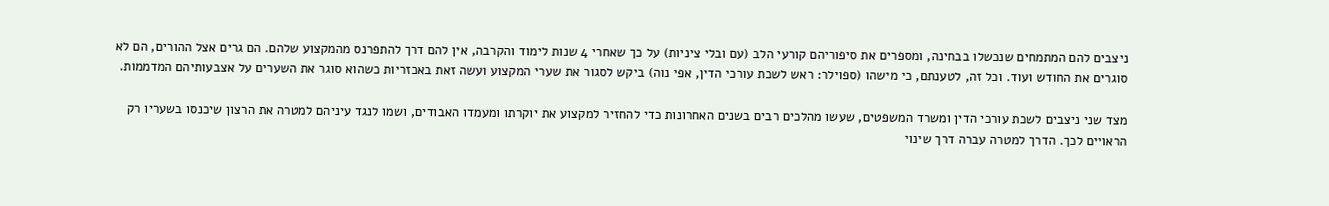ניצבים להם המתמחים שנכשלו בבחינה, ומספרים את סיפוריהם קורעי הלב (עם ובלי ציניות) על כך שאחרי 4 שנות לימוד והקרבה, אין להם דרך להתפרנס מהמקצוע שלהם. הם גרים אצל ההורים, הם לא סוגרים את החודש ועוד. וכל זה, לטענתם, כי מישהו (ספוילר: ראש לשכת עורכי הדין, אפי נוה) ביקש לסגור את שערי המקצוע ועשה זאת באכזריות כשהוא סוגר את השערים על אצבעותיהם המדממות.

מצד שני ניצבים לשכת עורכי הדין ומשרד המשפטים, שעשו מהלכים רבים בשנים האחרונות כדי להחזיר למקצוע את יוקרתו ומעמדו האבודים, ושמו לנגד עיניהם למטרה את הרצון שיכנסו בשעריו רק הראויים לכך. הדרך למטרה עברה דרך שינוי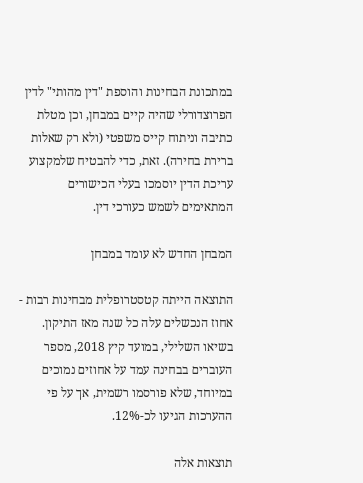במתכונת הבחינות והוספת "דין מהותי" לדין הפרוצדורלי שהיה קיים במבחן, וכן מטלת כתיבה וניתוח קייס משפטי (ולא רק שאלות ברירת בחירה). זאת, כדי להבטיח שלמקצוע עריכת הדין יוסמכו בעלי הכישורים המתאימים לשמש כעורכי דין.

המבחן החדש לא עומד במבחן

התוצאה הייתה קטסטרופלית מבחינות רבות - אחוז הנכשלים עלה כל שנה מאז התיקון. בשיאו השלילי, במועד קיץ 2018, מספר העוברים בבחינה עמד על אחוזים נמוכים במיוחד, שלא פורסמו רשמית, אך על פי ההערכות הגיעו לכ-12%.

תוצאות אלה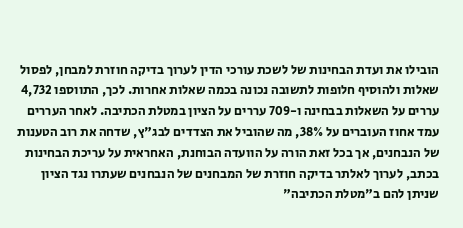הובילו את ועדת הבחינות של לשכת עורכי הדין לערוך בדיקה חוזרת למבחן, לפסול שאלות ולהוסיף חלופות לתשובה נכונה בכמה שאלות אחרות. לכך, התווספו 4,732 עררים על השאלות בבחינה ו-709 עררים על הציון במטלת הכתיבה. לאחר העררים עמד אחוז העוברים על 38%, מה שהוביל את הצדדים לבג"ץ, שדחה את רוב הטענות של הנבחנים, אך בכל זאת הורה על הוועדה הבוחנת, האחראית על עריכת הבחינות בכתב, לערוך לאלתר בדיקה חוזרת של המבחנים של הנבחנים שעתרו נגד הציון שניתן להם ב"מטלת הכתיבה"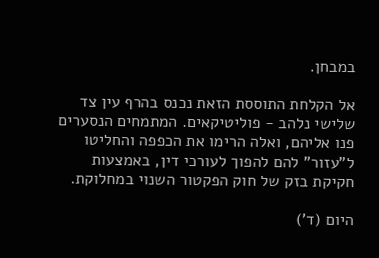במבחן.

אל הקלחת התוססת הזאת נכנס בהרף עין צד שלישי נלהב - פוליטיקאים. המתמחים הנסערים פנו אליהם, ואלה הרימו את הכפפה והחליטו ל"עזור" להם להפוך לעורכי דין, באמצעות חקיקת בזק של חוק הפקטור השנוי במחלוקת.

היום (ד')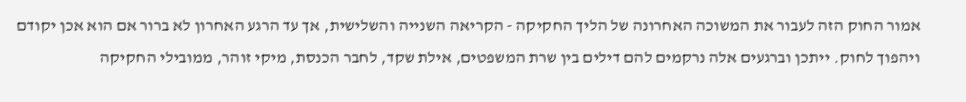אמור החוק הזה לעבור את המשוכה האחרונה של הליך החקיקה - הקריאה השנייה והשלישית, אך עד הרגע האחרון לא ברור אם הוא אכן יקודם ויהפוך לחוק. ייתכן וברגעים אלה נרקמים להם דילים בין שרת המשפטים, אילת שקד, לחבר הכנסת, מיקי זוהר, ממובילי החקיקה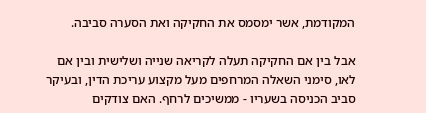המקודמת, אשר ימסמס את החקיקה ואת הסערה סביבה.

אבל בין אם החקיקה תעלה לקריאה שנייה ושלישית ובין אם לאו, סימני השאלה המרחפים מעל מקצוע עריכת הדין, ובעיקר סביב הכניסה בשעריו - ממשיכים לרחף. האם צודקים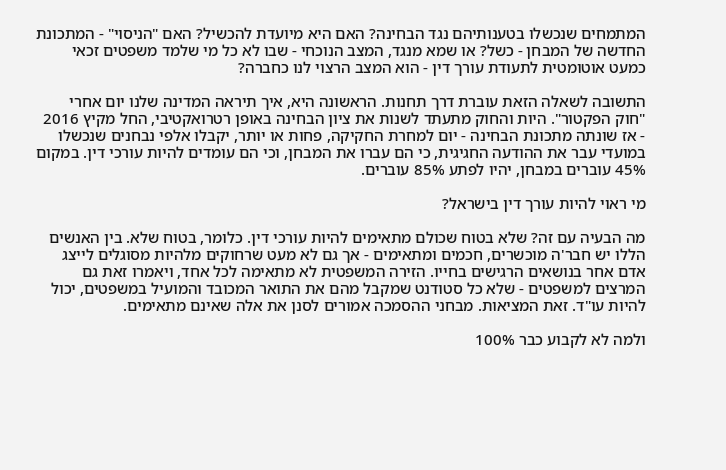המתמחים שנכשלו בטענותיהם נגד הבחינה? האם היא מיועדת להכשיל? האם "הניסוי" - המתכונת החדשה של המבחן - כשל? או שמא מנגד, המצב הנוכחי - שבו לא כל מי שלמד משפטים זכאי כמעט אוטומטית לתעודת עורך דין - הוא המצב הרצוי לנו כחברה?

התשובה לשאלה הזאת עוברת דרך תחנות. הראשונה היא, איך תיראה המדינה שלנו יום אחרי "חוק הפקטור". היות והחוק מתעתד לשנות את ציון הבחינה באופן רטרואקטיבי, החל מקיץ 2016 - אז שונתה מתכונת הבחינה - יום למחרת החקיקה, פחות או יותר, יקבלו אלפי נבחנים שנכשלו במועדי עבר את ההודעה החגיגית, כי הם עברו את המבחן, וכי הם עומדים להיות עורכי דין. במקום 45% עוברים במבחן, יהיו לפתע 85% עוברים.

מי ראוי להיות עורך דין בישראל?

מה הבעיה עם זה? שלא בטוח שכולם מתאימים להיות עורכי דין. כלומר, בטוח שלא. בין האנשים הללו יש חבר'ה מוכשרים, חכמים ומתאימים - אך גם לא מעט שרחוקים מלהיות מסוגלים לייצג אדם אחר בנושאים הרגישים בחייו. הזירה המשפטית לא מתאימה לכל אחד, ויאמרו זאת גם המרצים למשפטים - שלא כל סטודנט שמקבל מהם את התואר המכובד והמועיל במשפטים, יכול להיות עו"ד. זאת המציאות. מבחני ההסמכה אמורים לסנן את אלה שאינם מתאימים.

ולמה לא לקבוע כבר 100%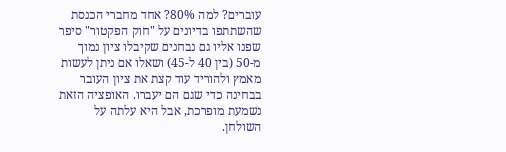עוברים? למה 80%? אחד מחברי הכנסת שהשתתפו בדיונים על "חוק הפקטור" סיפר שפנו אליו גם נבחנים שקיבלו ציון נמוך מ-50 (בין 40 ל-45) ושאלו אם ניתן לעשות מאמץ ולהוריד עוד קצת את ציון העובר בבחינה כדי שגם הם יעברו. האופציה הזאת נשמעת מופרכת, אבל היא עלתה על השולחן.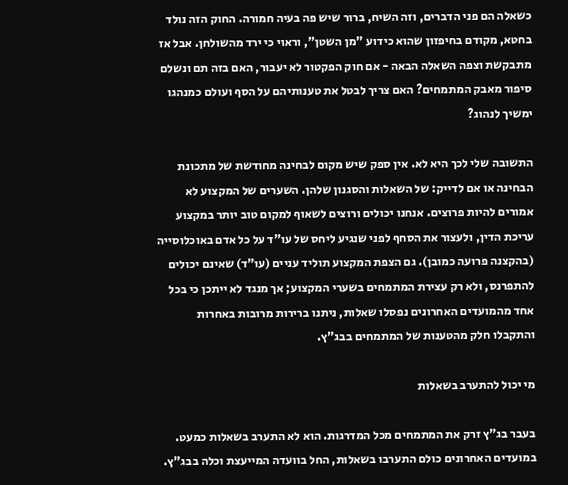כשאלה הם פני הדברים, וזה השיח, ברור שיש פה בעיה חמורה. החוק הזה נולד בחטא, מקודם בחיפזון שהוא כידוע "מן השטן", וראוי כי ירד מהשולחן. אבל אז מתבקשת וצפה השאלה הבאה - אם חוק הפקטור לא יעבור, האם בזה תם ונשלם סיפור מאבק המתמחים? האם צריך לבטל את טענותיהם על הסף ועולם כמנהגו ימשיך לנהוג?

התשובה שלי לכך היא לא. אין ספק שיש מקום לבחינה מחודשת של מתכונת הבחינה או אם לדייק: של השאלות והסגנון שלהן. השערים של המקצוע לא אמורים להיות פרוצים. אנחנו יכולים ורוצים לשאוף למקום טוב יותר במקצוע עריכת הדין, ולעצור את הסחף לפני שנגיע ליחס של עו"ד על כל אדם באוכלוסייה (בהקצנה פרועה כמובן). גם הצפת המקצוע תוליד עניים (עו"ד) שאינם יכולים להתפרנס, ולא רק עצירת המתמחים בשערי המקצוע; אך מנגד לא ייתכן כי בכל אחד מהמועדים האחרונים נפסלו שאלות, ניתנו ברירות מרובות באחרות והתקבלו חלק מהטענות של המתמחים בבג"ץ.

מי יכול להתערב בשאלות

בעבר בג"ץ זרק את המתמחים מכל המדרגות. הוא לא התערב בשאלות כמעט. במועדים האחרונים כולם התערבו בשאלות, החל בוועדה המייעצת וכלה בבג"ץ.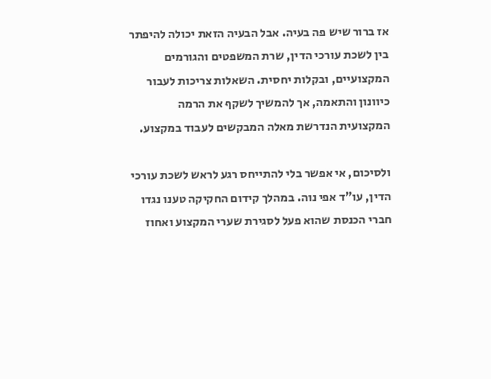אז ברור שיש פה בעיה. אבל הבעיה הזאת יכולה להיפתר בין לשכת עורכי הדין, שרת המשפטים והגורמים המקצועיים, ובקלות יחסית. השאלות צריכות לעבור כיוונון והתאמה, אך להמשיך לשקף את הרמה המקצועית הנדרשת מאלה המבקשים לעבוד במקצוע.

ולסיכום, אי אפשר בלי להתייחס רגע לראש לשכת עורכי הדין, עו"ד אפי נוה. במהלך קידום החקיקה טענו נגדו חברי הכנסת שהוא פעל לסגירת שערי המקצוע ואחוז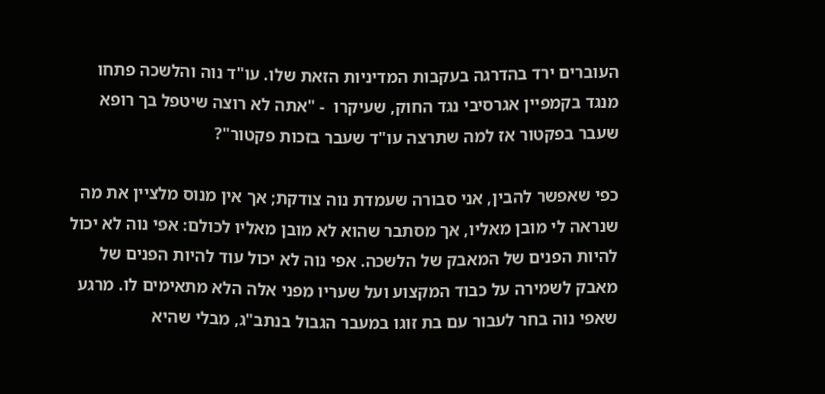העוברים ירד בהדרגה בעקבות המדיניות הזאת שלו. עו"ד נוה והלשכה פתחו מנגד בקמפיין אגרסיבי נגד החוק, שעיקרו  - "אתה לא רוצה שיטפל בך רופא שעבר בפקטור אז למה שתרצה עו"ד שעבר בזכות פקטור"?

כפי שאפשר להבין, אני סבורה שעמדת נוה צודקת; אך אין מנוס מלציין את מה שנראה לי מובן מאליו, אך מסתבר שהוא לא מובן מאליו לכולם: אפי נוה לא יכול להיות הפנים של המאבק של הלשכה. אפי נוה לא יכול עוד להיות הפנים של מאבק לשמירה על כבוד המקצוע ועל שעריו מפני אלה הלא מתאימים לו. מרגע שאפי נוה בחר לעבור עם בת זוגו במעבר הגבול בנתב"ג, מבלי שהיא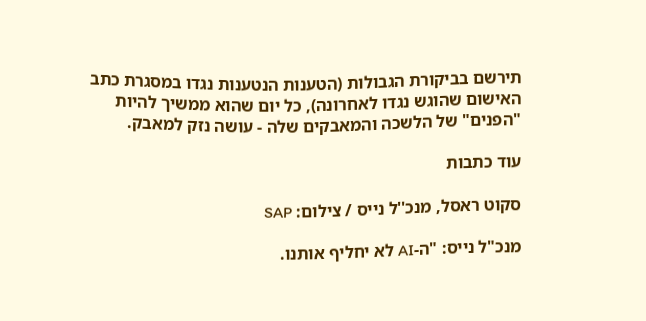תירשם בביקורת הגבולות (הטענות הנטענות נגדו במסגרת כתב האישום שהוגש נגדו לאחרונה), כל יום שהוא ממשיך להיות "הפנים" של הלשכה והמאבקים שלה - עושה נזק למאבק.

עוד כתבות

סקוט ראסל, מנכ''ל נייס / צילום: SAP

מנכ"ל נייס: "ה-AI לא יחליף אותנו.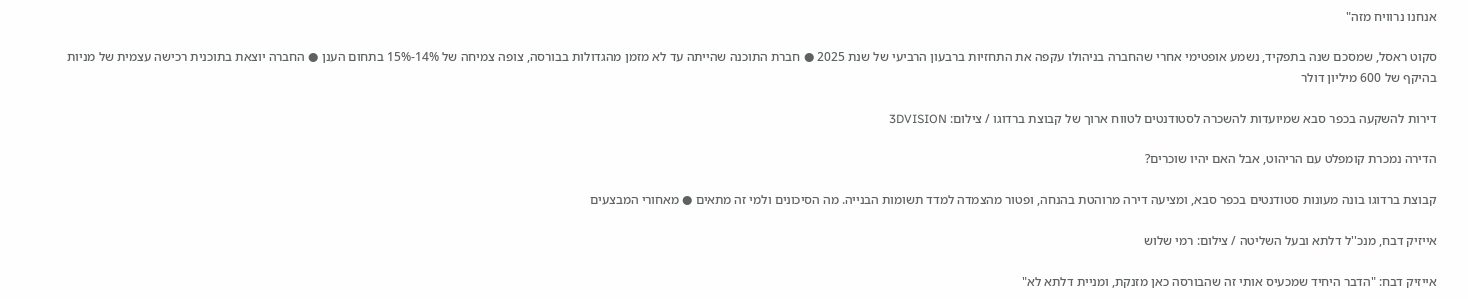אנחנו נרוויח מזה"

סקוט ראסל, שמסכם שנה בתפקיד, נשמע אופטימי אחרי שהחברה בניהולו עקפה את התחזיות ברבעון הרביעי של שנת 2025 ● חברת התוכנה שהייתה עד לא מזמן מהגדולות בבורסה, צופה צמיחה של 14%-15% בתחום הענן ● החברה יוצאת בתוכנית רכישה עצמית של מניות בהיקף של 600 מיליון דולר

דירות להשקעה בכפר סבא שמיועדות להשכרה לסטודנטים לטווח ארוך של קבוצת ברדוגו / צילום: 3DVISION

הדירה נמכרת קומפלט עם הריהוט, אבל האם יהיו שוכרים?

קבוצת ברדוגו בונה מעונות סטודנטים בכפר סבא, ומציעה דירה מרוהטת בהנחה, ופטור מהצמדה למדד תשומות הבנייה. מה הסיכונים ולמי זה מתאים ● מאחורי המבצעים

אייזיק דבח, מנכ''ל דלתא ובעל השליטה / צילום: רמי שלוש

אייזיק דבח: "הדבר היחיד שמכעיס אותי זה שהבורסה כאן מזנקת, ומניית דלתא לא"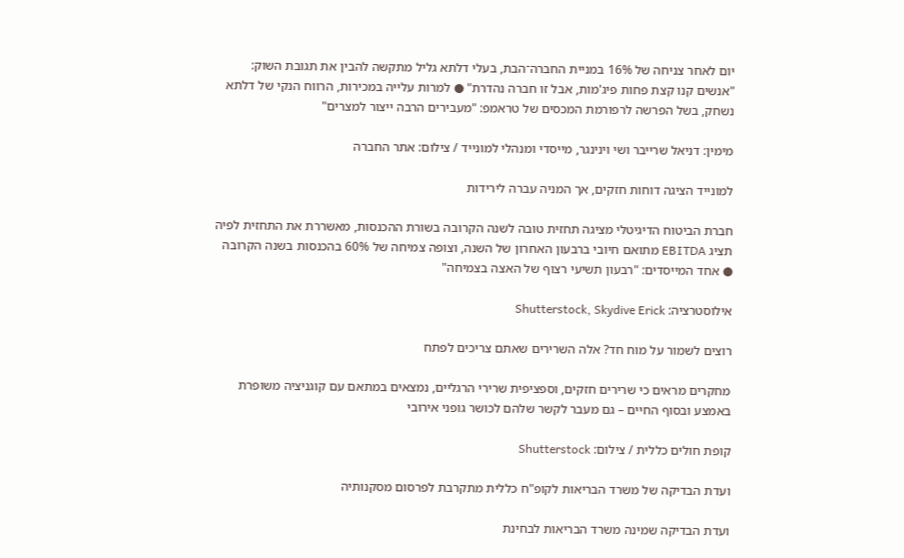יום לאחר צניחה של 16% במניית החברה־הבת, בעלי דלתא גליל מתקשה להבין את תגובת השוק: "אנשים קנו קצת פחות פיג'מות, אבל זו חברה נהדרת" ● למרות עלייה במכירות, הרווח הנקי של דלתא נשחק, בשל הפרשה לרפורמת המכסים של טראמפ: "מעבירים הרבה ייצור למצרים"

מימין: דניאל שרייבר ושי וינינגר, מייסדי ומנהלי למונייד / צילום: אתר החברה

למונייד הציגה דוחות חזקים, אך המניה עברה לירידות

חברת הביטוח הדיגיטלי מציגה תחזית טובה לשנה הקרובה בשורת ההכנסות, מאשררת את התחזית לפיה תציג EBITDA מתואם חיובי ברבעון האחרון של השנה, וצופה צמיחה של 60% בהכנסות בשנה הקרובה ● אחד המייסדים: "רבעון תשיעי רצוף של האצה בצמיחה"

אילוסטרציה: Shutterstock, Skydive Erick

רוצים לשמור על מוח חד? אלה השרירים שאתם צריכים לפתח

מחקרים מראים כי שרירים חזקים, וספציפית שרירי הרגליים, נמצאים במתאם עם קוגניציה משופרת באמצע ובסוף החיים – גם מעבר לקשר שלהם לכושר גופני אירובי

קופת חולים כללית / צילום: Shutterstock

ועדת הבדיקה של משרד הבריאות לקופ"ח כללית מתקרבת לפרסום מסקנותיה

ועדת הבדיקה שמינה משרד הבריאות לבחינת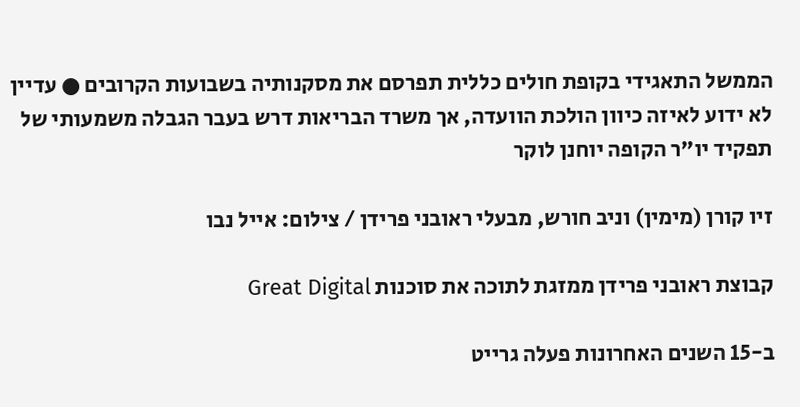הממשל התאגידי בקופת חולים כללית תפרסם את מסקנותיה בשבועות הקרובים ● עדיין לא ידוע לאיזה כיוון הולכת הוועדה, אך משרד הבריאות דרש בעבר הגבלה משמעותי של תפקיד יו"ר הקופה יוחנן לוקר

זיו קורן (מימין) וניב חורש, מבעלי ראובני פרידן / צילום: אייל נבו

קבוצת ראובני פרידן ממזגת לתוכה את סוכנות Great Digital

ב-15 השנים האחרונות פעלה גרייט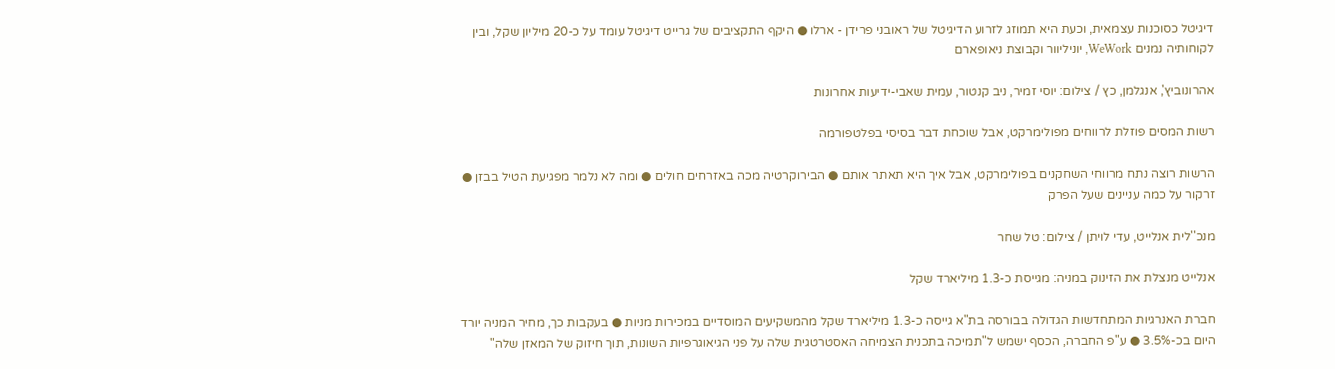דיגיטל כסוכנות עצמאית, וכעת היא תמוזג לזרוע הדיגיטל של ראובני פרידן - ארלו ● היקף התקציבים של גרייט דיגיטל עומד על כ-20 מיליון שקל, ובין לקוחותיה נמנים WeWork, יוניליוור וקבוצת ניאופארם

אהרונוביץ', אנגלמן, כץ / צילום: יוסי זמיר, ניב קנטור, עמית שאבי-ידיעות אחרונות

רשות המסים פוזלת לרווחים מפולימרקט, אבל שוכחת דבר בסיסי בפלטפורמה

הרשות רוצה נתח מרווחי השחקנים בפולימרקט, אבל איך היא תאתר אותם ● הבירוקרטיה מכה באזרחים חולים ● ומה לא נלמר מפגיעת הטיל בבזן ● זרקור על כמה עניינים שעל הפרק

מנכ''לית אנלייט, עדי לויתן / צילום: טל שחר

אנלייט מנצלת את הזינוק במניה: מגייסת כ-1.3 מיליארד שקל

חברת האנרגיות המתחדשות הגדולה בבורסה בת"א גייסה כ-1.3 מיליארד שקל מהמשקיעים המוסדיים במכירות מניות ● בעקבות כך, מחיר המניה יורד היום בכ-3.5% ● ע"פ החברה, הכסף ישמש ל"תמיכה בתכנית הצמיחה האסטרטגית שלה על פני הגיאוגרפיות השונות, תוך חיזוק של המאזן שלה"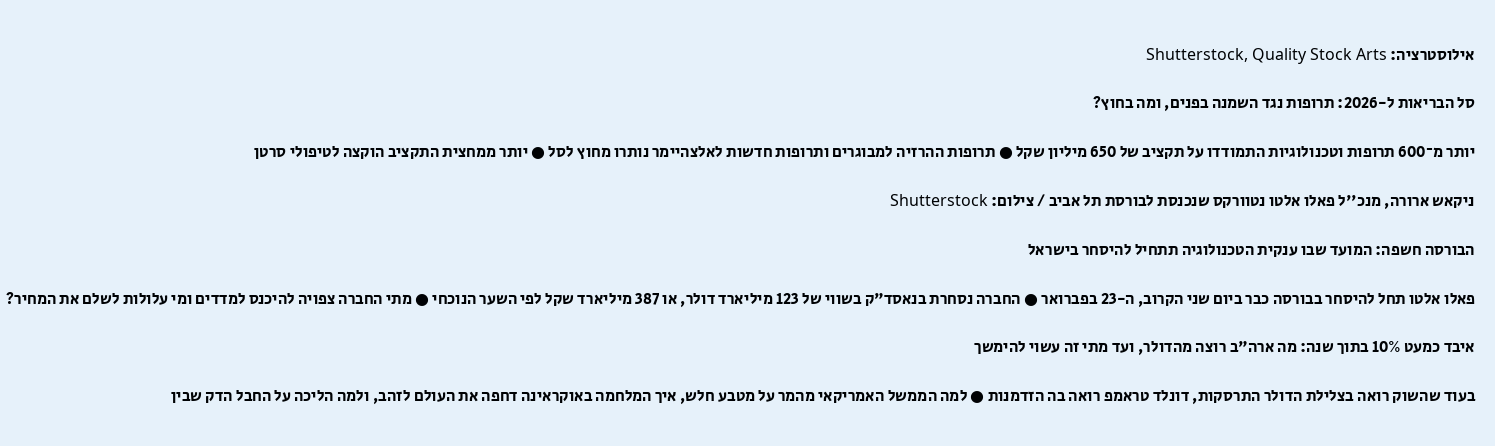אילוסטרציה: Shutterstock, Quality Stock Arts

סל הבריאות ל-2026: תרופות נגד השמנה בפנים, ומה בחוץ?

יותר מ־600 תרופות וטכנולוגיות התמודדו על תקציב של 650 מיליון שקל ● תרופות ההרזיה למבוגרים ותרופות חדשות לאלצהיימר נותרו מחוץ לסל ● יותר ממחצית התקציב הוקצה לטיפולי סרטן

ניקאש ארורה, מנכ''ל פאלו אלטו נטוורקס שנכנסת לבורסת תל אביב / צילום: Shutterstock

הבורסה חשפה: המועד שבו ענקית הטכנולוגיה תתחיל להיסחר בישראל

פאלו אלטו תחל להיסחר בבורסה כבר ביום שני הקרוב, ה-23 בפברואר ● החברה נסחרת בנאסד"ק בשווי של 123 מיליארד דולר, או 387 מיליארד שקל לפי השער הנוכחי ● מתי החברה צפויה להיכנס למדדים ומי עלולות לשלם את המחיר?

איבד כמעט 10% בתוך שנה: מה ארה"ב רוצה מהדולר, ועד מתי זה עשוי להימשך

בעוד שהשוק רואה בצלילת הדולר התרסקות, דונלד טראמפ רואה בה הזדמנות ● למה הממשל האמריקאי מהמר על מטבע חלש, איך המלחמה באוקראינה דחפה את העולם לזהב, ולמה הליכה על החבל הדק שבין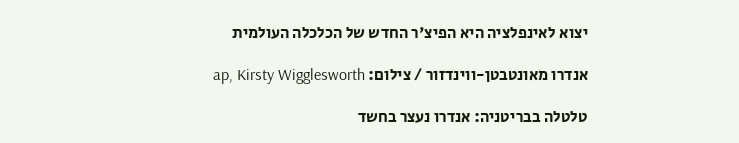יצוא לאינפלציה היא הפיצ'ר החדש של הכלכלה העולמית

אנדרו מאונטבטן-ווינדזור / צילום: ap, Kirsty Wigglesworth

טלטלה בבריטניה: אנדרו נעצר בחשד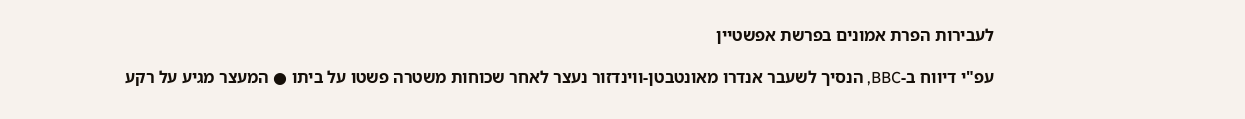לעבירות הפרת אמונים בפרשת אפשטיין

עפ"י דיווח ב-BBC, הנסיך לשעבר אנדרו מאונטבטן-ווינדזור נעצר לאחר שכוחות משטרה פשטו על ביתו ● המעצר מגיע על רקע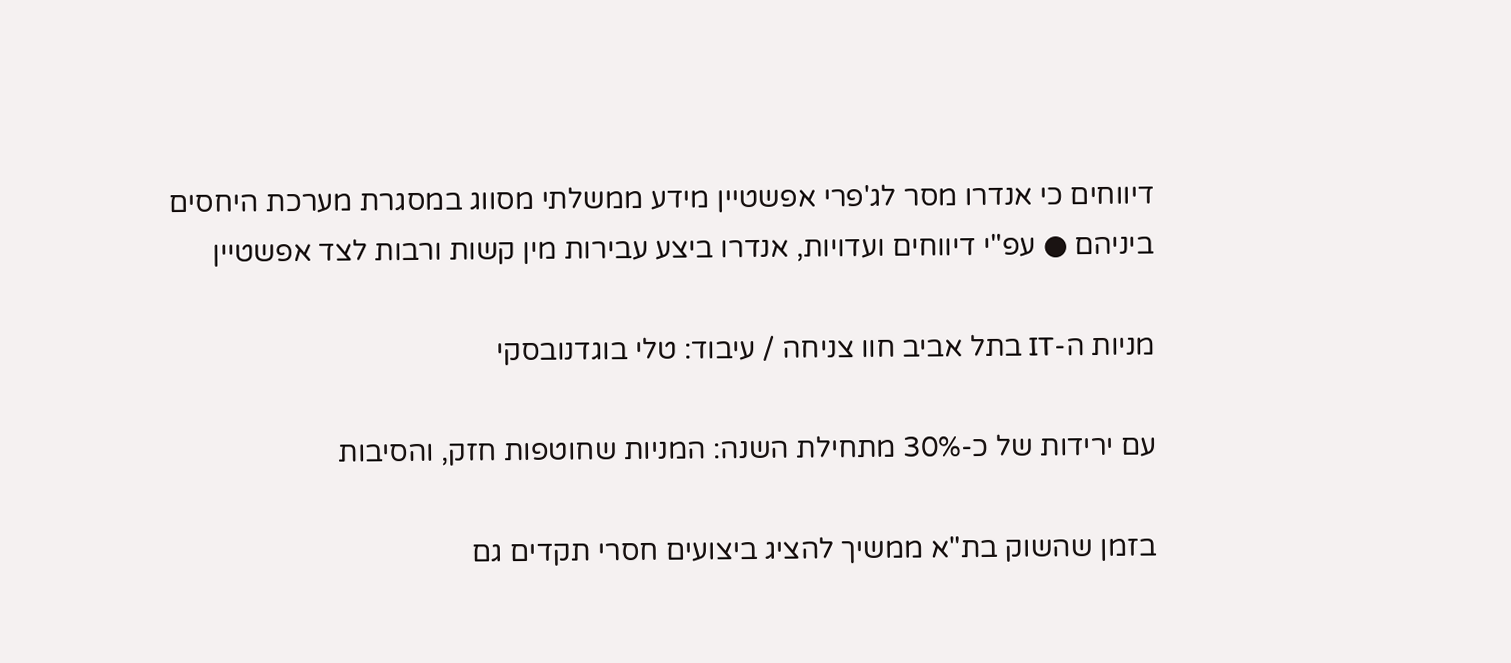דיווחים כי אנדרו מסר לג'פרי אפשטיין מידע ממשלתי מסווג במסגרת מערכת היחסים ביניהם ● עפ"י דיווחים ועדויות, אנדרו ביצע עבירות מין קשות ורבות לצד אפשטיין

מניות ה-IT בתל אביב חוו צניחה / עיבוד: טלי בוגדנובסקי

עם ירידות של כ-30% מתחילת השנה: המניות שחוטפות חזק, והסיבות

בזמן שהשוק בת"א ממשיך להציג ביצועים חסרי תקדים גם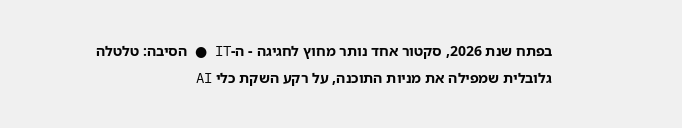בפתח שנת 2026, סקטור אחד נותר מחוץ לחגיגה - ה-IT ● הסיבה: טלטלה גלובלית שמפילה את מניות התוכנה, על רקע השקת כלי AI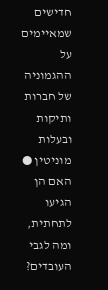חדישים שמאיימים על ההגמוניה של חברות ותיקות ובעלות מוניטין ● האם הן הגיעו לתחתית, ומה לגבי העובדים?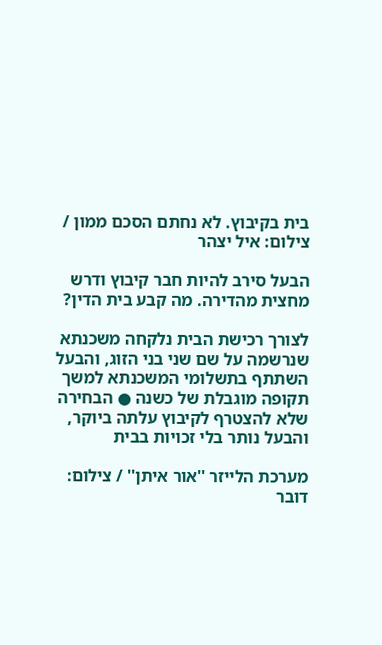בית בקיבוץ. לא נחתם הסכם ממון / צילום: איל יצהר

הבעל סירב להיות חבר קיבוץ ודרש מחצית מהדירה. מה קבע בית הדין?

לצורך רכישת הבית נלקחה משכנתא שנרשמה על שם שני בני הזוג, והבעל השתתף בתשלומי המשכנתא למשך תקופה מוגבלת של כשנה ● הבחירה שלא להצטרף לקיבוץ עלתה ביוקר, והבעל נותר בלי זכויות בבית

מערכת הלייזר ''אור איתן'' / צילום: דובר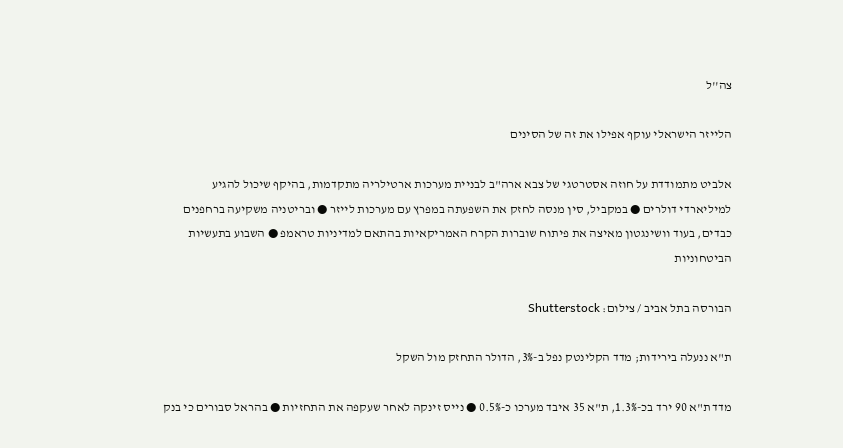צה''ל

הלייזר הישראלי עוקף אפילו את זה של הסינים

אלביט מתמודדת על חוזה אסטרטגי של צבא ארה"ב לבניית מערכות ארטילריה מתקדמות, בהיקף שיכול להגיע למיליארדי דולרים ● במקביל, סין מנסה לחזק את השפעתה במפרץ עם מערכות לייזר ● ובריטניה משקיעה ברחפנים כבדים, בעוד וושינגטון מאיצה את פיתוח שוברות הקרח האמריקאיות בהתאם למדיניות טראמפ ● השבוע בתעשיות הביטחוניות

הבורסה בתל אביב / צילום: Shutterstock

ת"א ננעלה בירידות; מדד הקלינטק נפל ב-3%, הדולר התחזק מול השקל

מדד ת"א 90 ירד בכ-1.3%, ת"א 35 איבד מערכו כ-0.5% ● נייס זינקה לאחר שעקפה את התחזיות ● בהראל סבורים כי בנק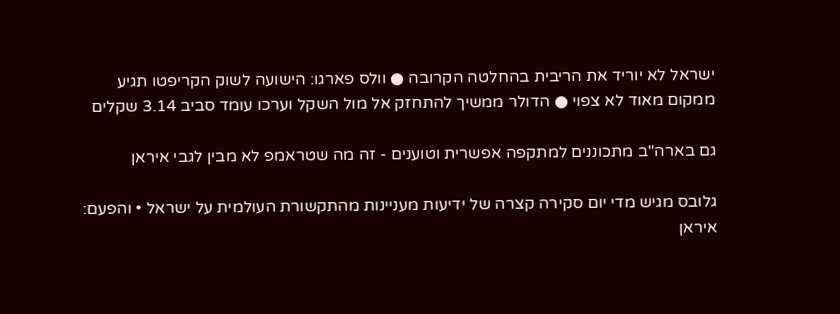ישראל לא יוריד את הריבית בהחלטה הקרובה ● וולס פארגו: הישועה לשוק הקריפטו תגיע ממקום מאוד לא צפוי ● הדולר ממשיך להתחזק אל מול השקל וערכו עומד סביב 3.14 שקלים

גם בארה"ב מתכוננים למתקפה אפשרית וטוענים - זה מה שטראמפ לא מבין לגבי איראן

גלובס מגיש מדי יום סקירה קצרה של ידיעות מעניינות מהתקשורת העולמית על ישראל • והפעם: איראן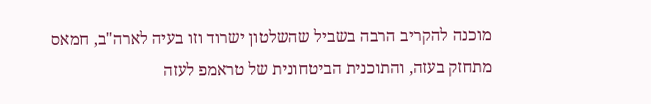מוכנה להקריב הרבה בשביל שהשלטון ישרוד וזו בעיה לארה"ב, חמאס מתחזק בעזה, והתוכנית הביטחונית של טראמפ לעזה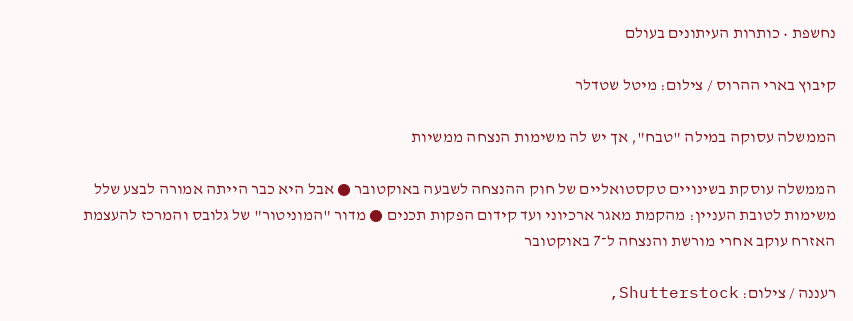נחשפת • כותרות העיתונים בעולם

קיבוץ בארי ההרוס / צילום: מיטל שטדלר

הממשלה עסוקה במילה "טבח", אך יש לה משימות הנצחה ממשיות

הממשלה עוסקת בשינויים טקסטואליים של חוק ההנצחה לשבעה באוקטובר ● אבל היא כבר הייתה אמורה לבצע שלל משימות לטובת העניין: מהקמת מאגר ארכיוני ועד קידום הפקות תכנים ● מדור "המוניטור" של גלובס והמרכז להעצמת האזרח עוקב אחרי מורשת והנצחה ל־7 באוקטובר

רעננה / צילום: Shutterstock,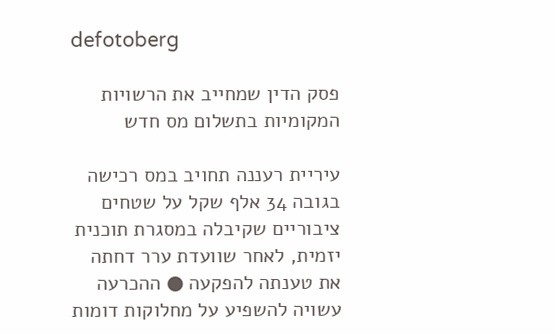defotoberg

פסק הדין שמחייב את הרשויות המקומיות בתשלום מס חדש

עיריית רעננה תחויב במס רכישה בגובה 34 אלף שקל על שטחים ציבוריים שקיבלה במסגרת תוכנית יזמית, לאחר שוועדת ערר דחתה את טענתה להפקעה ● ההכרעה עשויה להשפיע על מחלוקות דומות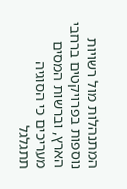המתנהלות מול רשויות נוספות בפרויקטים ברחבי הארץ, וברשות המסים מעריכים כי הסוגיה תתגלגל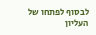לבסוף לפתחו של העליון